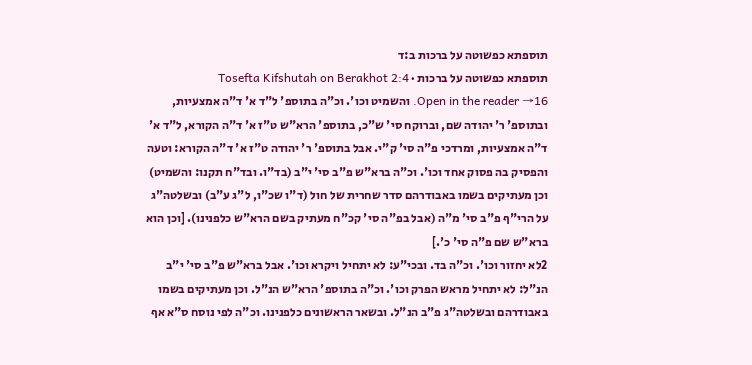תוספתא כפשוטה על ברכות ב:ד
תוספתא כפשוטה על ברכות · Tosefta Kifshutah on Berakhot 2:4
Open in the reader →16. והשמיט וכו'. וכ"ה בתוספ' ל"ד א' ד"ה אמצעיות, ובתוספ' ר' יהודה שם, וברוקח סי' ש"כ, בתוספ' הרא"ש ט"ז א' ד"ה הקורא, ל"ד א' ד"ה אמצעיות, ומרדכי פ"ה סי' ק"י. אבל בתוספ' ר' יהודה ט"ז א' ד"ה הקורא: וטעה והפסיק בה פסוק אחד וכו'. וכ"ה ברא"ש פ"ב סי' י"ב (בד"ו. ובד"ח תקנו: והשמיט) וכן מעתיקים בשמו באבודרהם סדר שחרית של חול (ד"ו שכ"ו, ל"ג ע"ב) ובשלטה"ג על הרי"ף פ"ב סי' מ"ה (אבל בפ"ה סי' קכ"ח מעתיק בשם הרא"ש כלפנינו). [וכן הוא ברא"ש שם פ"ה סי' כ'.]
2לא יחזור וכו'. וכ"ה בד. ובכי"ע: לא יתחיל ויקרא וכו'. אבל ברא"ש פ"ב סי' י"ב הנ"ל: לא יתחיל מראש הפרק וכו'. וכ"ה בתוספ' הרא"ש הנ"ל. וכן מעתיקים בשמו באבודרהם ובשלטה"ג פ"ב הנ"ל. ובשאר הראשונים כלפנינו. וכ"ה לפי נוסח ס"א אף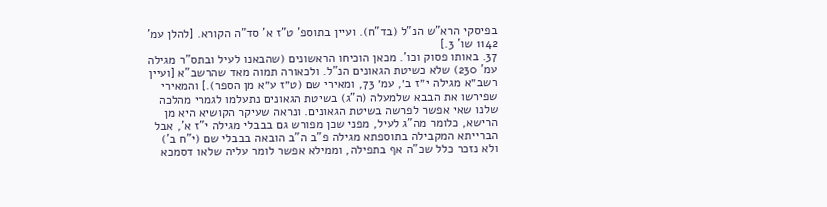בפיסקי הרא"ש הנ"ל (בד"ח). ועיין בתוספ' ט"ז א' סד"ה הקורא. [להלן עמ' 1142 שו' 3.]
37. באותו פסוק וכו'. מכאן הוכיחו הראשונים (שהבאנו לעיל ובתס"ר מגילה עמ' 230) שלא כשיטת הגאונים הנ"ל. ולכאורה תמוה מאד שהרשב"א [ועיין רשב״א מגילה י״ז ב׳, עמ׳ 73, ומאירי שם (ט״ז ע״א מן הספר).] והמאירי שפירשו את הבבא שלמעלה (ה"ג) בשיטת הגאונים נתעלמו לגמרי מהלכה שלנו שאי אפשר לפרשה בשיטת הגאונים. ונראה שעיקר הקושיא היא מן הרישא, כלומר מה"ג לעיל, מפני שכן מפורש גם בבבלי מגילה י"ז א', אבל הברייתא המקבילה בתוספתא מגילה פ"ב ה"ב הובאה בבבלי שם (י"ח ב') ולא נזכר כלל שכ"ה אף בתפילה, וממילא אפשר לומר עליה שלאו דסמכא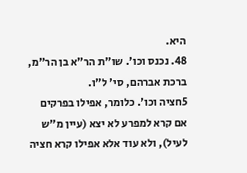היא.
48. נכנס וכו'. שו"ת הר"א בן הר"מ, ברכת אברהם, סי' ל"ו.
5חציה וכו'. כלומר, אפילו בפרקים אם קרא למפרע לא יצא (עיין מ"ש לעיל), ולא עוד אלא אפילו קרא חציה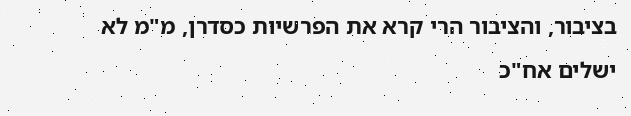בציבור, והציבור הרי קרא את הפרשיות כסדרן, מ"מ לא ישלים אח"כ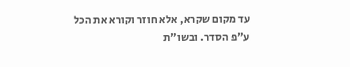עד מקום שקרא, אלא חוזר וקורא את הכל ע"פ הסדר. ובשו"ת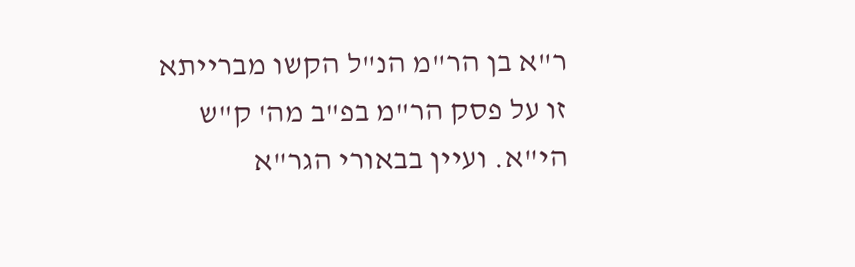ר"א בן הר"מ הנ"ל הקשו מברייתא זו על פסק הר"מ בפ"ב מה' ק"ש הי"א. ועיין בבאורי הגר"א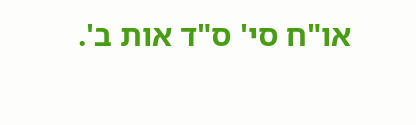או"ח סי' ס"ד אות ב'.